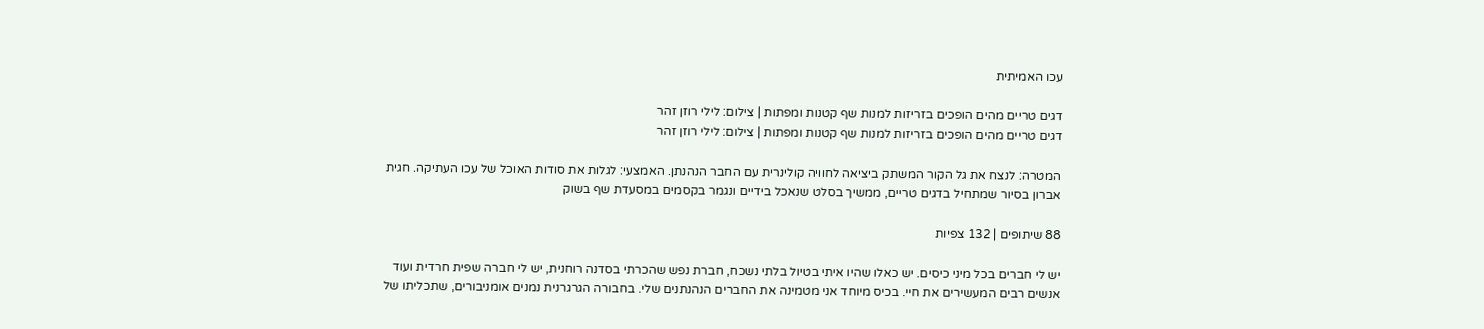עכו האמיתית

דגים טריים מהים הופכים בזריזות למנות שף קטנות ומפתות | צילום: לילי רוזן זהר
דגים טריים מהים הופכים בזריזות למנות שף קטנות ומפתות | צילום: לילי רוזן זהר

המטרה: לנצח את גל הקור המשתק ביציאה לחוויה קולינרית עם החבר הנהנתן. האמצעי: לגלות את סודות האוכל של עכו העתיקה. חגית אברון בסיור שמתחיל בדגים טריים, ממשיך בסלט שנאכל בידיים ונגמר בקסמים במסעדת שף בשוק

88 שיתופים | 132 צפיות

יש לי חברים בכל מיני כיסים. יש כאלו שהיו איתי בטיול בלתי נשכח, חברת נפש שהכרתי בסדנה רוחנית, יש לי חברה שפית חרדית ועוד אנשים רבים המעשירים את חיי. בכיס מיוחד אני מטמינה את החברים הנהנתנים שלי. בחבורה הגרגרנית נמנים אומניבורים, שתכליתו של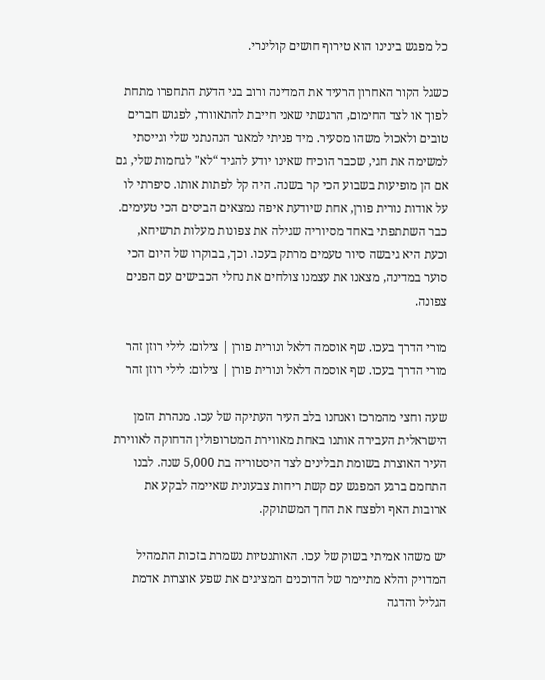כל מפגש בינינו הוא טירוף חושים קולינרי.

כשגל הקור האחרון הרעיד את המדינה ורוב בני הדעת התחפרו מתחת לפוך או לצד החימום, הרגשתי שאני חייבת להתאוורר, לפגוש חברים טובים ולאכול משהו מסעיר. מיד פניתי למאגר הנהנתני שלי וגייסתי למשימה את חגי, שכבר הוכיח שאינו יודע להגיד “לא" לגחמות שלי, גם אם הן מופיעות בשבוע הכי קר בשנה. היה קל לפתות אותו. סיפרתי לו על אודות נורית פורן, אחת שיודעת איפה נמצאים הביסים הכי טעימים. כבר השתתפתי באחד מסיוריה שגילה את צפונות מעלות תרשיחא, וכעת היא גיבשה סיור טעמים מרתק בעכו. וכך, בבוקרו של היום הכי סוער במדינה, מצאנו את עצמנו צולחים את נחלי הכבישים עם הפנים צפונה.

מורי הדרך בעכו. שף אוסמה דלאל ונורית פורן | צילום: לילי רוזן זהר
מורי הדרך בעכו. שף אוסמה דלאל ונורית פורן | צילום: לילי רוזן זהר

שעה וחצי מהמרכז ואנחנו בלב העיר העתיקה של עכו. מנהרת הזמן הישראלית העבירה אותנו באחת מאווירת המטרופולין הדחוקה לאווירת העיר האוצרת בשומת תבלינים לצד היסטוריה בת 5,000 שנה. לבנו התחמם ברגע המפגש עם קשת ריחות צבעונית שאיימה לבקע את ארובות האף ולפצח את החך המשתוקק.

יש משהו אמיתי בשוק של עכו. האותנטיות נשמרת בזכות התמהיל המדויק והלא מתיימר של הדוכנים המציגים את שפע אוצרות אדמת הגליל והדגה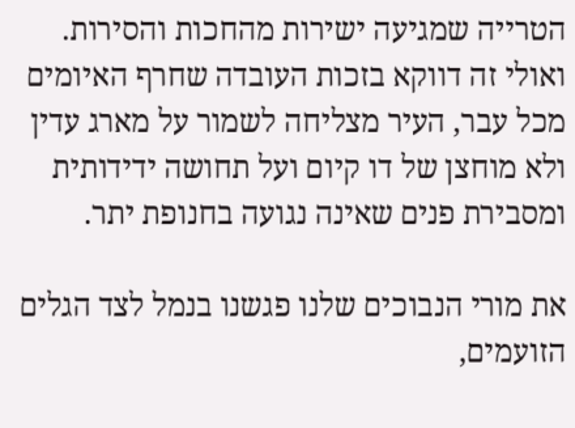הטרייה שמגיעה ישירות מהחכות והסירות. ואולי זה דווקא בזכות העובדה שחרף האיומים מכל עבר, העיר מצליחה לשמור על מארג עדין ולא מוחצן של דו קיום ועל תחושה ידידותית ומסבירת פנים שאינה נגועה בחנופת יתר.

את מורי הנבוכים שלנו פגשנו בנמל לצד הגלים הזועמים,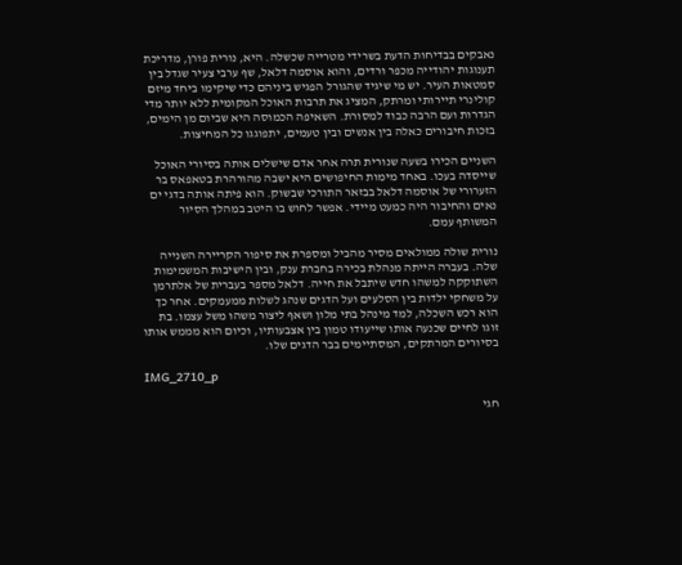נאבקים בבדיחות הדעת בשרידי מטרייה שכשלה. היא, נורית פורן, מדריכת תענוגות יהודייה מכפר ורדים, והוא אוסמה דלאל, שף ערבי צעיר שגדל בין סמטאות העיר. יש מי שיגיד שהגורל הפגיש ביניהם כדי שיקימו ביחד מיזם קולינרי תיירותי ומרתק, המציג את תרבות האוכל המקומית ללא יותר מדי הגדרות ועם הרבה כבוד למסורת. השאיפה הכמוסה היא שביום מן הימים, בזכות חיבורים כאלה בין אנשים ובין טעמים, יתפוגגו כל המחיצות.

השניים הכירו בשעה שנורית תרה אחר אדם שישלים אותה בסיורי האוכל שייסדה בעכו. באחד מימות החיפושים היא ישבה מהורהרת בטאפאס בר הזערורי של אוסמה דלאל בבזאר התורכי שבשוק. הוא פיתה אותה בדגי ים נאים והחיבור היה כמעט מיידי. אפשר לחוש בו היטב במהלך הסיור המשותף עמם.

נורית שולה ממולאים מסיר מהביל ומספרת את סיפור הקריירה השנייה שלה. בעברה הייתה מנהלת בכירה בחברת ענק, ובין הישיבות המשמימות השתוקקה למשהו חדש שיתבל את חייה. דלאל מספר בעברית של אלתרמן על משחקי ילדות בין הסלעים ועל הדגים שנהג לשלות ממעמקים. אחר כך הוא רכש השכלה, למד מינהל בתי מלון ושאף ליצור משהו משל עצמו. בת זוגו לחיים שכנעה אותו שייעודו טמון בין אצבעותיו, וכיום הוא מממש אותו בסיורים המרתקים, המסתיימים בבר הדגים שלו.

IMG_2710_p

חגי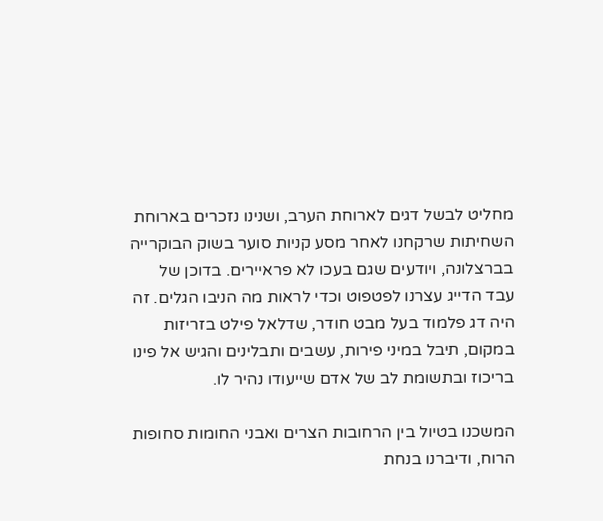מחליט לבשל דגים לארוחת הערב, ושנינו נזכרים בארוחת השחיתות שרקחנו לאחר מסע קניות סוער בשוק הבוקרייה בברצלונה, ויודעים שגם בעכו לא פראיירים. בדוכן של עבד הדייג עצרנו לפטפוט וכדי לראות מה הניבו הגלים. זה היה דג פלמוד בעל מבט חודר, שדלאל פילט בזריזות במקום, תיבל במיני פירות, עשבים ותבלינים והגיש אל פינו בריכוז ובתשומת לב של אדם שייעודו נהיר לו.

המשכנו בטיול בין הרחובות הצרים ואבני החומות סחופות הרוח, ודיברנו בנחת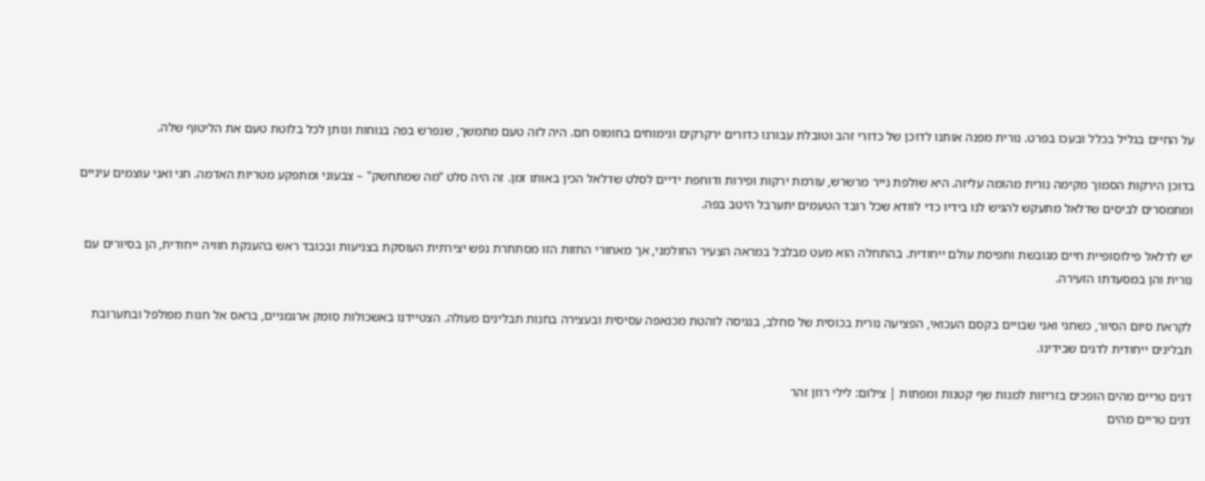על החיים בגליל בכלל ובעכו בפרט. נורית מפנה אותנו לדוכן של כדורי זהב וטובלת עבורנו כדורים ירקרקים ונימוחים בחומוס חם. היה לזה טעם מתמשך, שנפרש בפה בנוחות ונותן לכל בלוטת טעם את הליטוף שלה.

בדוכן הירקות הסמוך מקימה נורית מהומה עליזה. היא שולפת נייר מרשרש, עורמת ירקות ופירות ודוחפת ידיים לסלט שדלאל הכין באותו זמן. זה היה סלט “מה שמתחשק" – צבעוני ומתפקע מטריות האדמה. חגי ואני עוצמים עיניים ומתמסרים לביסים שדלאל מתעקש להגיש לנו בידיו כדי לוודא שכל רובד הטעמים יתערבל היטב בפה.

יש לדלאל פילוסופיית חיים מגובשת ותפיסת עולם ייחודית. בהתחלה הוא מעט מבלבל במראה הצעיר החולמני, אך מאחורי החזות הזו מסתתרת נפש יצירתית העוסקת בצניעות ובכובד ראש בהענקת חוויה ייחודית, הן בסיורים עם נורית והן במסעדתו הזעירה.

לקראת סיום הסיור, כשחגי ואני שבויים בקסם העכואי, הפציעה נורית בכוסית של סחלב, בנגיסה לוהטת מכנאפה עסיסית ובעצירה בחנות תבלינים מעולה. הצטיידנו באשכולות סומק ארגמניים, בראס אל חנות מפולפל ובתערובת תבלינים ייחודית לדגים שבידינו.

דגים טריים מהים הופכים בזריזות למנות שף קטנות ומפתות | צילום: לילי רוזן זהר
דגים טריים מהים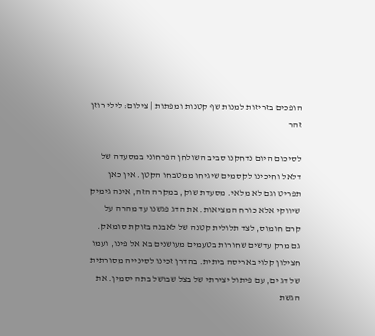הופכים בזריזות למנות שף קטנות ומפתות | צילום: לילי רוזן זהר

לסיכום היום נדחקנו סביב השולחן הפרחוני במסעדה של דלאל וחיכינו לקסמים שיגיחו ממטבחו הקטן. אין כאן תפריט וגם לא מלאי. מסעדת שוק, במקרה הזה, אינה גימיק שיווקי אלא כורח המציאות. את הדג פגשנו עד מהרה על קרם חומוס, לצד תלולית קטנה של לאבנה בזוקת סומאק. גם מרק עדשים שחורות בטעמים מעושנים בא אל פינו, ועמו חצילון קלוי באריסה ביתית. בהדרן זכינו לסינייה מסורתית של דג ים, עם פיתול יצירתי של בצל שבושל בתה יסמין. את הגשת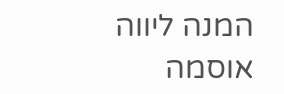המנה ליווה אוסמה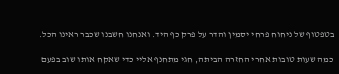בטפטוף של ניחוח פרחי יסמין והדר על פרק כף היד. ואנחנו חשבנו שכבר ראינו הכל.

כמה שעות טובות אחרי החזרה הביתה, חגי מתחנף אליי כדי שאקח אותו שוב בפעם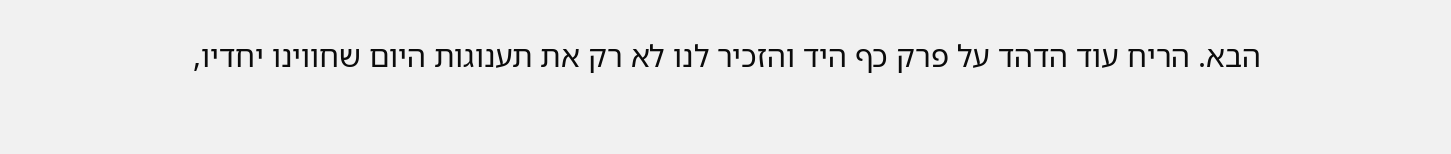הבא. הריח עוד הדהד על פרק כף היד והזכיר לנו לא רק את תענוגות היום שחווינו יחדיו,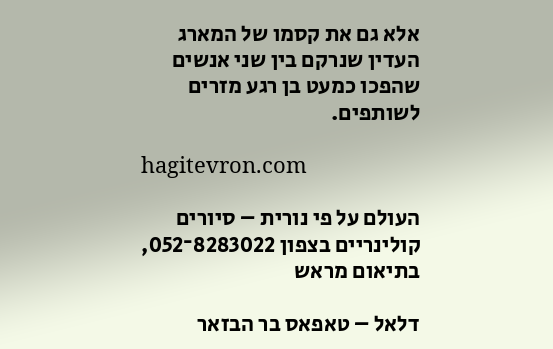אלא גם את קסמו של המארג העדין שנרקם בין שני אנשים שהפכו כמעט בן רגע מזרים לשותפים.

hagitevron.com

העולם על פי נורית – סיורים קולינריים בצפון 8283022־052, בתיאום מראש

דלאל – טאפאס בר הבזאר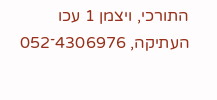התורכי, ויצמן 1 עכו העתיקה, 4306976־052